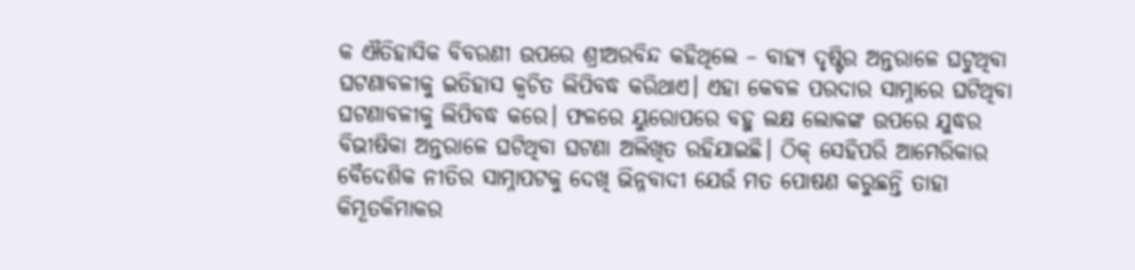କ ଐତିହାସିକ ବିବରଣୀ ଉପରେ ଶ୍ରୀଅରବିନ୍ଦ କହିଥିଲେ – ବାହ୍ୟ ଦୃଷ୍ଟିର ଅନ୍ତରାଳେ ଘଟୁଥିବା ଘଟଣାବଳୀକୁ ଇତିହାସ କ୍ୱଚିତ ଲିପିବଦ୍ଧ କରିଥାଏ। ଏହା କେବଳ ପରଦାର ସାମ୍ନାରେ ଘଟିଥିବା ଘଟଣାବଳୀକୁ ଲିପିବଦ୍ଧ କରେ। ଫଳରେ ୟୁରୋପରେ ବହୁ ଲକ୍ଷ ଲୋକଙ୍କ ଉପରେ ଯୁଦ୍ଧର ବିଭୀଷିକା ଅନ୍ତରାଳେ ଘଟିଥିବା ଘଟଣା ଅଲିଖିତ ରହିଯାଇଛି। ଠିକ୍ ସେହିପରି ଆମେରିକାର ବୈଦେଶିକ ନୀତିର ସାମ୍ନାପଟକୁ ଦେଖି ଭିନ୍ନବାଦୀ ଯେଉଁ ମତ ପୋଷଣ କରୁଛନ୍ତି ତାହା କିମ୍ଭୂତକିମାକର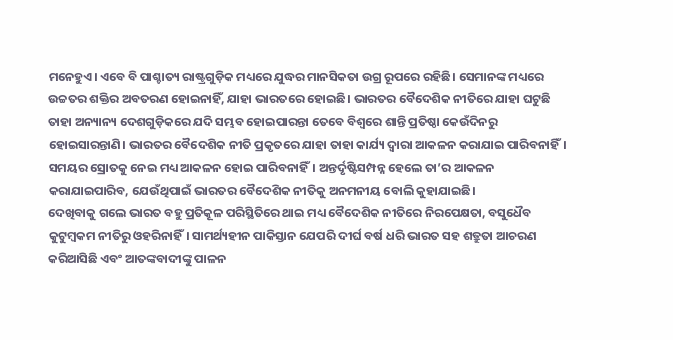ମନେହୁଏ। ଏବେ ବି ପାଶ୍ଚାତ୍ୟ ରାଷ୍ଟ୍ରଗୁଡ଼ିକ ମଧ୍ୟରେ ଯୁଦ୍ଧର ମାନସିକତା ଉଗ୍ର ରୂପରେ ରହିଛି। ସେମାନଙ୍କ ମଧ୍ୟରେ ଉଚ୍ଚତର ଶକ୍ତିର ଅବତରଣ ହୋଇନାହିଁ, ଯାହା ଭାରତରେ ହୋଇଛି। ଭାରତର ବୈଦେଶିକ ନୀତିରେ ଯାହା ଘଟୁଛି ତାହା ଅନ୍ୟାନ୍ୟ ଦେଶଗୁଡ଼ିକରେ ଯଦି ସମ୍ଭବ ହୋଇପାରନ୍ତା ତେବେ ବିଶ୍ୱରେ ଶାନ୍ତି ପ୍ରତିଷ୍ଠା କେଉଁଦିନରୁ ହୋଇସାରନ୍ତାଣି। ଭାରତର ବୈଦେଶିକ ନୀତି ପ୍ରକୃତରେ ଯାହା ତାହା କାର୍ଯ୍ୟ ଦ୍ୱାରା ଆକଳନ କରାଯାଇ ପାରିବନାହିଁ। ସମୟର ସ୍ରୋତକୁ ନେଇ ମଧ୍ୟ ଆକଳନ ହୋଇ ପାରିବନାହିଁ। ଅନ୍ତର୍ଦୃଷ୍ଟିସମ୍ପନ୍ନ ହେଲେ ତା’ର ଆକଳନ କରାଯାଇପାରିବ, ଯେଉଁଥିପାଇଁ ଭାରତର ବୈଦେଶିକ ନୀତିକୁ ଅନମନୀୟ ବୋଲି କୁହାଯାଇଛି।
ଦେଖିବାକୁ ଗଲେ ଭାରତ ବହୁ ପ୍ରତିକୂଳ ପରିସ୍ଥିତିରେ ଥାଇ ମଧ୍ୟ ବୈଦେଶିକ ନୀତିରେ ନିରପେକ୍ଷତା, ବସୁଧୈବ କୁଟୁମ୍ବକମ ନୀତିରୁ ଓହରିନାହିଁ। ସାମର୍ଥ୍ୟହୀନ ପାକିସ୍ତାନ ଯେପରି ଦୀର୍ଘ ବର୍ଷ ଧରି ଭାରତ ସହ ଶତ୍ରୁତା ଆଚରଣ କରିଆସିଛି ଏବଂ ଆତଙ୍କବାଦୀଙ୍କୁ ପାଳନ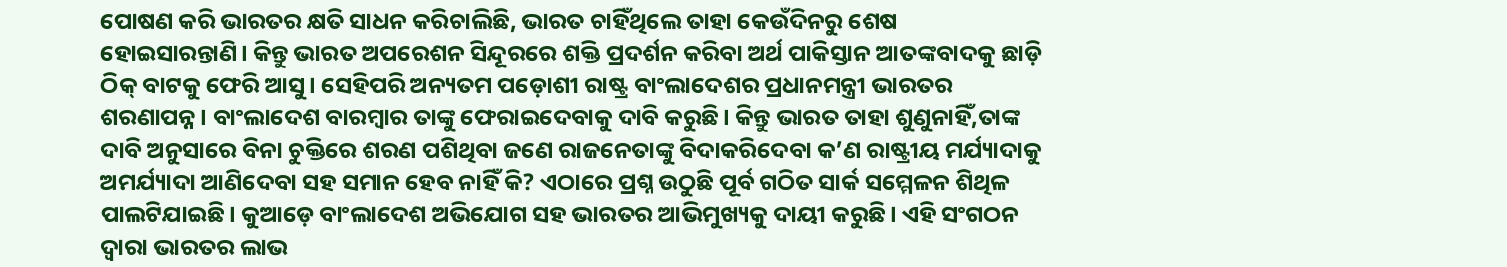ପୋଷଣ କରି ଭାରତର କ୍ଷତି ସାଧନ କରିଚାଲିଛି, ଭାରତ ଚାହିଁଥିଲେ ତାହା କେଉଁଦିନରୁ ଶେଷ ହୋଇସାରନ୍ତାଣି। କିନ୍ତୁ ଭାରତ ଅପରେଶନ ସିନ୍ଦୂରରେ ଶକ୍ତି ପ୍ରଦର୍ଶନ କରିବା ଅର୍ଥ ପାକିସ୍ତାନ ଆତଙ୍କବାଦକୁ ଛାଡ଼ି ଠିକ୍ ବାଟକୁ ଫେରି ଆସୁ। ସେହିପରି ଅନ୍ୟତମ ପଡ଼ୋଶୀ ରାଷ୍ଟ୍ର ବାଂଲାଦେଶର ପ୍ରଧାନମନ୍ତ୍ରୀ ଭାରତର ଶରଣାପନ୍ନ। ବାଂଲାଦେଶ ବାରମ୍ବାର ତାଙ୍କୁ ଫେରାଇଦେବାକୁ ଦାବି କରୁଛି। କିନ୍ତୁ ଭାରତ ତାହା ଶୁଣୁନାହିଁ,ତାଙ୍କ ଦାବି ଅନୁସାରେ ବିନା ଚୁକ୍ତିରେ ଶରଣ ପଶିଥିବା ଜଣେ ରାଜନେତାଙ୍କୁ ବିଦାକରିଦେବା କ’ଣ ରାଷ୍ଟ୍ରୀୟ ମର୍ଯ୍ୟାଦାକୁ ଅମର୍ଯ୍ୟାଦା ଆଣିଦେବା ସହ ସମାନ ହେବ ନାହିଁ କି? ଏଠାରେ ପ୍ରଶ୍ନ ଉଠୁଛି ପୂର୍ବ ଗଠିତ ସାର୍କ ସମ୍ମେଳନ ଶିଥିଳ ପାଲଟିଯାଇଛି। କୁଆଡ଼େ ବାଂଲାଦେଶ ଅଭିଯୋଗ ସହ ଭାରତର ଆଭିମୁଖ୍ୟକୁ ଦାୟୀ କରୁଛି। ଏହି ସଂଗଠନ ଦ୍ୱାରା ଭାରତର ଲାଭ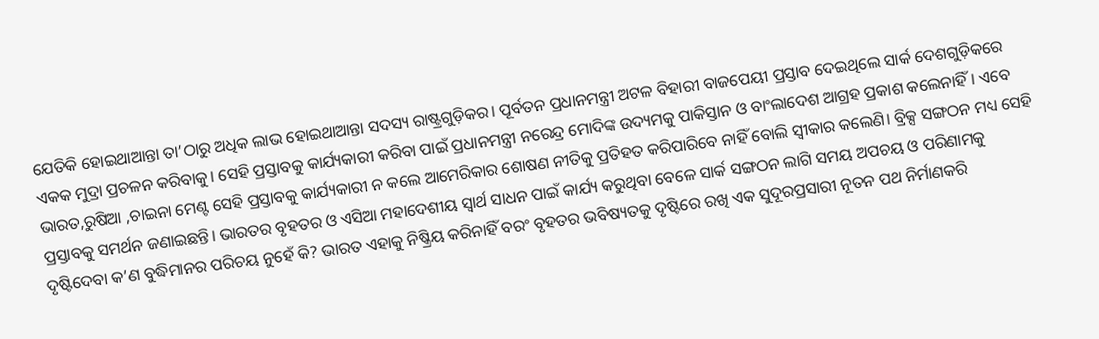ଯେତିକି ହୋଇଥାଆନ୍ତା ତା’ଠାରୁ ଅଧିକ ଲାଭ ହୋଇଥାଆନ୍ତା ସଦସ୍ୟ ରାଷ୍ଟ୍ରଗୁଡ଼ିକର। ପୂର୍ବତନ ପ୍ରଧାନମନ୍ତ୍ରୀ ଅଟଳ ବିହାରୀ ବାଜପେୟୀ ପ୍ରସ୍ତାବ ଦେଇଥିଲେ ସାର୍କ ଦେଶଗୁଡ଼ିକରେ ଏକକ ମୁଦ୍ରା ପ୍ରଚଳନ କରିବାକୁ। ସେହି ପ୍ରସ୍ତାବକୁ କାର୍ଯ୍ୟକାରୀ କରିବା ପାଇଁ ପ୍ରଧାନମନ୍ତ୍ରୀ ନରେନ୍ଦ୍ର ମୋଦିଙ୍କ ଉଦ୍ୟମକୁ ପାକିସ୍ତାନ ଓ ବାଂଲାଦେଶ ଆଗ୍ରହ ପ୍ରକାଶ କଲେନାହିଁ। ଏବେ ଭାରତ,ରୁଷିଆ ,ଚାଇନା ମେଣ୍ଟ ସେହି ପ୍ରସ୍ତାବକୁ କାର୍ଯ୍ୟକାରୀ ନ କଲେ ଆମେରିକାର ଶୋଷଣ ନୀତିକୁ ପ୍ରତିହତ କରିପାରିବେ ନାହିଁ ବୋଲି ସ୍ବୀକାର କଲେଣି। ବ୍ରିକ୍ସ ସଙ୍ଗଠନ ମଧ୍ୟ ସେହି ପ୍ରସ୍ତାବକୁ ସମର୍ଥନ ଜଣାଇଛନ୍ତି। ଭାରତର ବୃହତର ଓ ଏସିଆ ମହାଦେଶୀୟ ସ୍ବାର୍ଥ ସାଧନ ପାଇଁ କାର୍ଯ୍ୟ କରୁଥିବା ବେଳେ ସାର୍କ ସଙ୍ଗଠନ ଲାଗି ସମୟ ଅପଚୟ ଓ ପରିଣାମକୁ ଦୃଷ୍ଟିଦେବା କ’ଣ ବୁଦ୍ଧିମାନର ପରିଚୟ ନୁହେଁ କି? ଭାରତ ଏହାକୁ ନିଷ୍କ୍ରିୟ କରିନାହିଁ ବରଂ ବୃହତର ଭବିଷ୍ୟତକୁ ଦୃଷ୍ଟିରେ ରଖି ଏକ ସୁଦୂରପ୍ରସାରୀ ନୂତନ ପଥ ନିର୍ମାଣକରି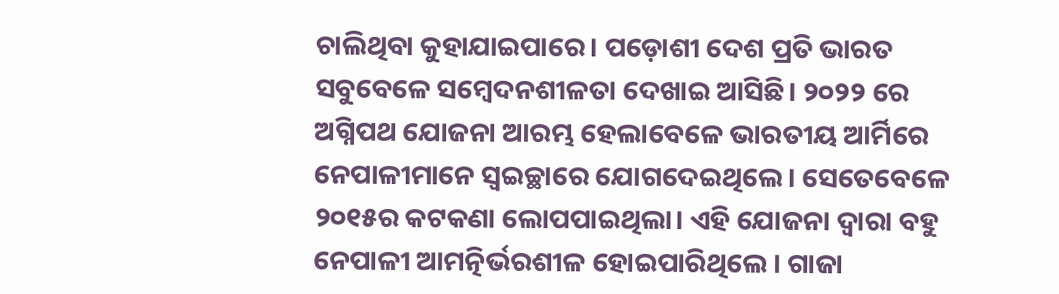ଚାଲିଥିବା କୁହାଯାଇପାରେ। ପଡ଼ୋଶୀ ଦେଶ ପ୍ରତି ଭାରତ ସବୁବେଳେ ସମ୍ବେଦନଶୀଳତା ଦେଖାଇ ଆସିଛି। ୨୦୨୨ ରେ ଅଗ୍ନିପଥ ଯୋଜନା ଆରମ୍ଭ ହେଲାବେଳେ ଭାରତୀୟ ଆର୍ମିରେ ନେପାଳୀମାନେ ସ୍ବଇଚ୍ଛାରେ ଯୋଗଦେଇଥିଲେ। ସେତେବେଳେ ୨୦୧୫ର କଟକଣା ଲୋପପାଇଥିଲା। ଏହି ଯୋଜନା ଦ୍ୱାରା ବହୁ ନେପାଳୀ ଆମତ୍ନିର୍ଭରଶୀଳ ହୋଇପାରିଥିଲେ । ଗାଜା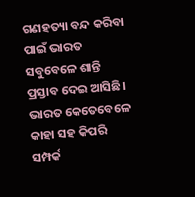ଗଣହତ୍ୟା ବନ୍ଦ କରିବା ପାଇଁ ଭାରତ ସବୁବେଳେ ଶାନ୍ତି ପ୍ରସ୍ତାବ ଦେଇ ଆସିଛି। ଭାରତ କେତେବେଳେ କାହା ସହ କିପରି ସମ୍ପର୍କ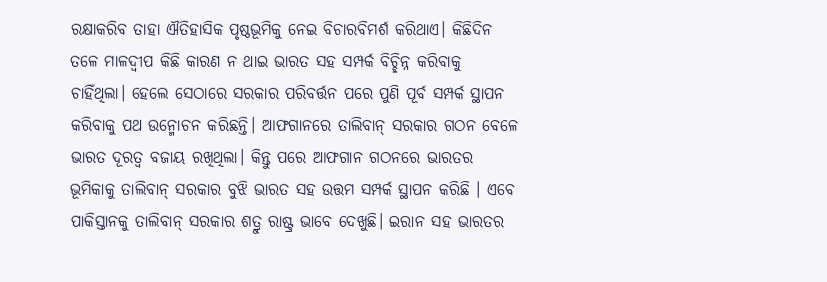ରକ୍ଷାକରିବ ତାହା ଐତିହାସିକ ପୃଷ୍ଠଭୂମିକୁ ନେଇ ବିଚାରବିମର୍ଶ କରିଥାଏ। କିଛିଦିନ ତଳେ ମାଳଦ୍ୱୀପ କିଛି କାରଣ ନ ଥାଇ ଭାରତ ସହ ସମ୍ପର୍କ ବିଚ୍ଛିନ୍ନ କରିବାକୁ ଚାହିଁଥିଲା। ହେଲେ ସେଠାରେ ସରକାର ପରିବର୍ତ୍ତନ ପରେ ପୁଣି ପୂର୍ବ ସମ୍ପର୍କ ସ୍ଥାପନ କରିବାକୁ ପଥ ଉନ୍ମୋଚନ କରିଛନ୍ତି। ଆଫଗାନରେ ତାଲିବାନ୍ ସରକାର ଗଠନ ବେଳେ ଭାରତ ଦୂରତ୍ୱ ବଜାୟ ରଖିଥିଲା। କିନ୍ତୁ ପରେ ଆଫଗାନ ଗଠନରେ ଭାରତର ଭୂମିକାକୁ ତାଲିବାନ୍ ସରକାର ବୁଝି ଭାରତ ସହ ଉତ୍ତମ ସମ୍ପର୍କ ସ୍ଥାପନ କରିଛି । ଏବେ ପାକିସ୍ତାନକୁ ତାଲିବାନ୍ ସରକାର ଶତ୍ରୁ ରାଷ୍ଟ୍ର ଭାବେ ଦେଖୁଛି। ଇରାନ ସହ ଭାରତର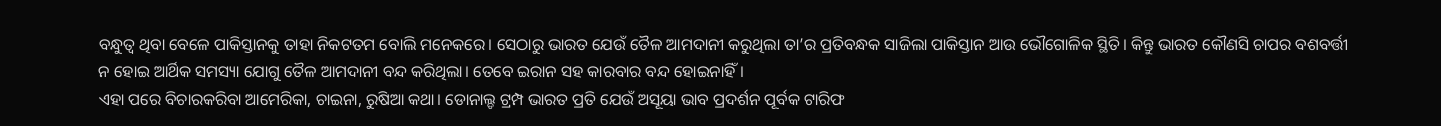ବନ୍ଧୁତ୍ୱ ଥିବା ବେଳେ ପାକିସ୍ତାନକୁ ତାହା ନିକଟତମ ବୋଲି ମନେକରେ। ସେଠାରୁ ଭାରତ ଯେଉଁ ତୈଳ ଆମଦାନୀ କରୁଥିଲା ତା’ର ପ୍ରତିବନ୍ଧକ ସାଜିଲା ପାକିସ୍ତାନ ଆଉ ଭୌଗୋଳିକ ସ୍ଥିତି। କିନ୍ତୁ ଭାରତ କୌଣସି ଚାପର ବଶବର୍ତ୍ତୀ ନ ହୋଇ ଆର୍ଥିକ ସମସ୍ୟା ଯୋଗୁ ତୈଳ ଆମଦାନୀ ବନ୍ଦ କରିଥିଲା। ତେବେ ଇରାନ ସହ କାରବାର ବନ୍ଦ ହୋଇନାହିଁ।
ଏହା ପରେ ବିଚାରକରିବା ଆମେରିକା, ଚାଇନା, ରୁଷିଆ କଥା। ଡୋନାଲ୍ଡ ଟ୍ରମ୍ପ ଭାରତ ପ୍ରତି ଯେଉଁ ଅସୂୟା ଭାବ ପ୍ରଦର୍ଶନ ପୂର୍ବକ ଟାରିଫ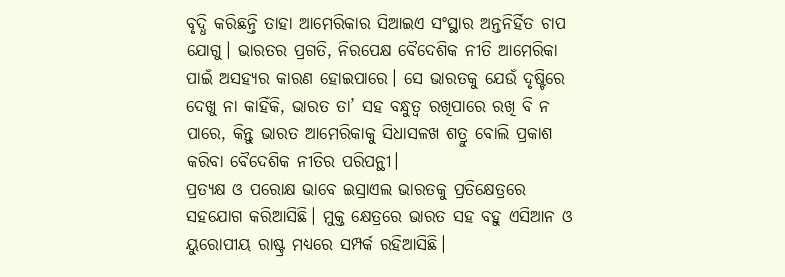ବୃଦ୍ଧି କରିଛନ୍ତି ତାହା ଆମେରିକାର ସିଆଇଏ ସଂସ୍ଥାର ଅନ୍ତନିର୍ହିତ ଚାପ ଯୋଗୁ। ଭାରତର ପ୍ରଗତି, ନିରପେକ୍ଷ ବୈଦେଶିକ ନୀତି ଆମେରିକା ପାଇଁ ଅସହ୍ୟର କାରଣ ହୋଇପାରେ। ସେ ଭାରତକୁ ଯେଉଁ ଦୃଷ୍ଟିରେ ଦେଖୁ ନା କାହିଁକି, ଭାରତ ତା’ ସହ ବନ୍ଧୁତ୍ୱ ରଖିପାରେ ରଖି ବି ନ ପାରେ, କିନ୍ତୁ ଭାରତ ଆମେରିକାକୁ ସିଧାସଳଖ ଶତ୍ରୁ ବୋଲି ପ୍ରକାଶ କରିବା ବୈଦେଶିକ ନୀତିର ପରିପନ୍ଥୀ।
ପ୍ରତ୍ୟକ୍ଷ ଓ ପରୋକ୍ଷ ଭାବେ ଇସ୍ରାଏଲ ଭାରତକୁ ପ୍ରତିକ୍ଷେତ୍ରରେ ସହଯୋଗ କରିଆସିଛି। ମୁକ୍ତ କ୍ଷେତ୍ରରେ ଭାରତ ସହ ବହୁ ଏସିଆନ ଓ ୟୁରୋପୀୟ ରାଷ୍ଟ୍ର ମଧ୍ୟରେ ସମ୍ପର୍କ ରହିଆସିଛି।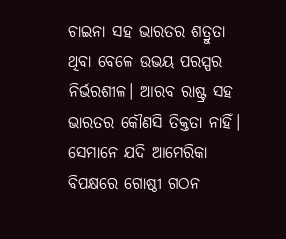ଚାଇନା ସହ ଭାରତର ଶତ୍ରୁତା ଥିବା ବେଳେ ଉଭୟ ପରସ୍ପର ନିର୍ଭରଶୀଳ। ଆରବ ରାଷ୍ଟ୍ର ସହ ଭାରତର କୌଣସି ତିକ୍ତତା ନାହିଁ। ସେମାନେ ଯଦି ଆମେରିକା ବିପକ୍ଷରେ ଗୋଷ୍ଠୀ ଗଠନ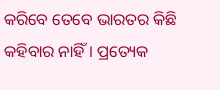କରିବେ ତେବେ ଭାରତର କିଛି କହିବାର ନାହିଁ। ପ୍ରତ୍ୟେକ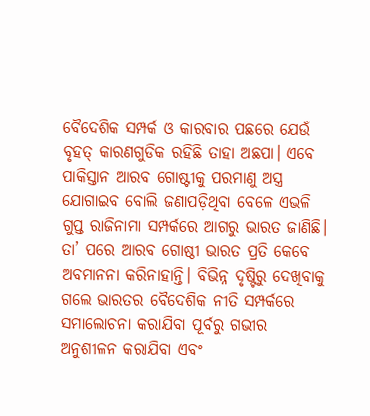ବୈଦେଶିକ ସମ୍ପର୍କ ଓ କାରବାର ପଛରେ ଯେଉଁ ବୃହତ୍ କାରଣଗୁଡିକ ରହିଛି ତାହା ଅଛପା। ଏବେ ପାକିସ୍ତାନ ଆରବ ଗୋଷ୍ଟୀକୁ ପରମାଣୁ ଅସ୍ତ୍ର ଯୋଗାଇବ ବୋଲି ଜଣାପଡ଼ିଥିବା ବେଳେ ଏଭଳି ଗୁପ୍ତ ରାଜିନାମା ସମ୍ପର୍କରେ ଆଗରୁ ଭାରତ ଜାଣିଛି। ତା’ ପରେ ଆରବ ଗୋଷ୍ଠୀ ଭାରତ ପ୍ରତି କେବେ ଅବମାନନା କରିନାହାନ୍ତି। ବିଭିନ୍ନ ଦୃଷ୍ଟିରୁ ଦେଖିବାକୁ ଗଲେ ଭାରତର ବୈଦେଶିକ ନୀତି ସମ୍ପର୍କରେ ସମାଲୋଚନା କରାଯିବା ପୂର୍ବରୁ ଗଭୀର ଅନୁଶୀଳନ କରାଯିବା ଏବଂ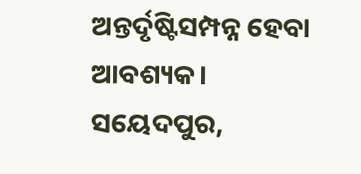ଅନ୍ତର୍ଦୃଷ୍ଟିସମ୍ପନ୍ନ ହେବା ଆବଶ୍ୟକ।
ସୟେଦପୁର,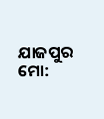ଯାଜପୁର
ମୋ: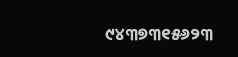୯୪୩୭୩୧୫୬୨୩